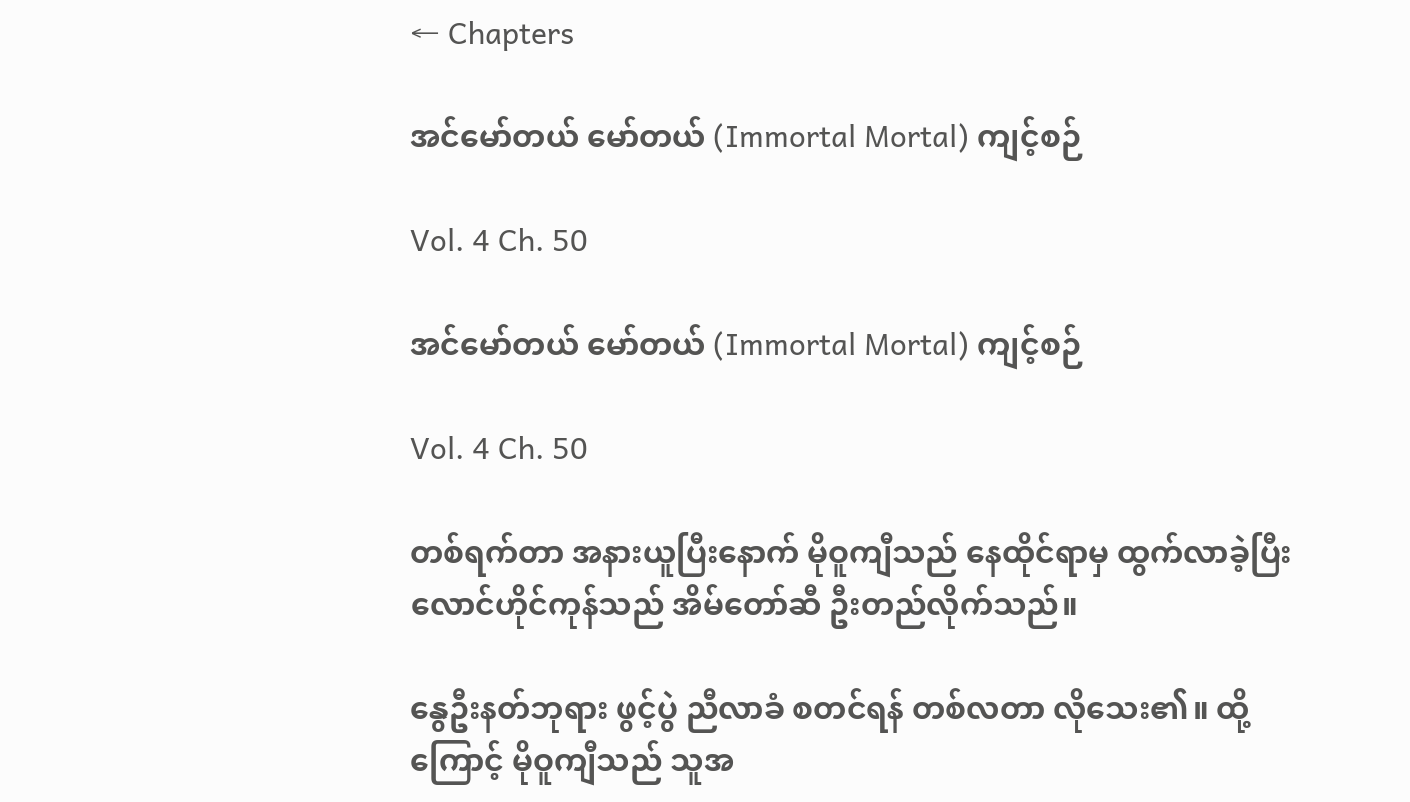← Chapters

အင်မော်တယ် မော်တယ် (Immortal Mortal) ကျင့်စဉ်

Vol. 4 Ch. 50

အင်မော်တယ် မော်တယ် (Immortal Mortal) ကျင့်စဉ်

Vol. 4 Ch. 50

တစ်ရက်တာ အနားယူပြီးနောက် မိုဝူကျီသည် နေထိုင်ရာမှ ထွက်လာခဲ့ပြီး လောင်ဟိုင်ကုန်သည် အိမ်တော်ဆီ ဦးတည်လိုက်သည်။

နွေဦးနတ်ဘုရား ဖွင့်ပွဲ ညီလာခံ စတင်ရန် တစ်လတာ လိုသေး၏။ ထို့ကြောင့် မိုဝူကျီသည် သူအ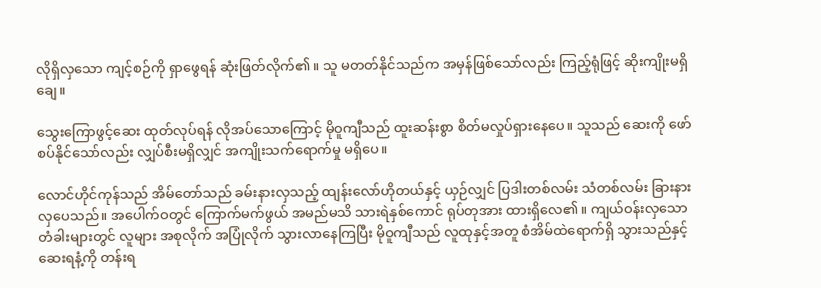လိုရှိလှသော ကျင့်စဉ်ကို ရှာဖွေရန် ဆုံးဖြတ်လိုက်၏။ သူ မတတ်နိုင်သည်က အမှန်ဖြစ်သော်လည်း ကြည့်ရုံဖြင့် ဆိုးကျိုးမရှိချေ။

သွေးကြောဖွင့်ဆေး ထုတ်လုပ်ရန် လိုအပ်သောကြောင့် မိုဝူကျီသည် ထူးဆန်းစွာ စိတ်မလှုပ်ရှားနေပေ။ သူသည် ဆေးကို ဖော်စပ်နိုင်သော်လည်း လျှပ်စီးမရှိလျှင် အကျိုးသက်ရောက်မှု မရှိပေ။

လောင်ဟိုင်ကုန်သည် အိမ်တော်သည် ခမ်းနားလှသည့် ထျန်းလော်ဟိုတယ်နှင့် ယှဉ်လျှင် ပြဒါးတစ်လမ်း သံတစ်လမ်း ခြားနားလှပေသည်။ အပေါက်ဝတွင် ကြောက်မက်ဖွယ် အမည်မသိ သားရဲနှစ်ကောင် ရုပ်တုအား ထားရှိလေ၏။ ကျယ်ဝန်းလှသော တံခါးများတွင် လူများ အစုလိုက် အပြုံလိုက် သွားလာနေကြပြီး မိုဝူကျီသည် လူထုနှင့်အတူ စံအိမ်ထဲရောက်ရှိ သွားသည်နှင့် ဆေးရနံ့ကို တန်းရ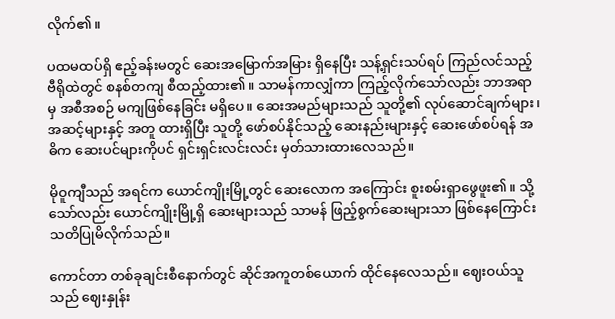လိုက်၏။

ပထမထပ်ရှိ ဧည့်ခန်းမတွင် ဆေးအမြောက်အမြား ရှိနေပြီး သန့်ရှင်းသပ်ရပ် ကြည်လင်သည့် ဗီရိုထဲတွင် စနစ်တကျ စီထည့်ထား၏။ သာမန်ကာလျှံကာ ကြည့်လိုက်သော်လည်း ဘာအရာမှ အစီအစဉ် မကျဖြစ်နေခြင်း မရှိပေ။ ဆေးအမည်များသည် သူတို့၏ လုပ်ဆောင်ချက်များ၊ အဆင့်များနှင့် အတူ ထားရှိပြီး သူတို့ ဖော်စပ်နိုင်သည့် ဆေးနည်းများနှင့် ဆေးဖော်စပ်ရန် အဓိက ဆေးပင်များကိုပင် ရှင်းရှင်းလင်းလင်း မှတ်သားထားလေသည်။

မိုဝူကျီသည် အရင်က ယောင်ကျိုးမြို့တွင် ဆေးလောက အကြောင်း စူးစမ်းရှာဖွေဖူး၏။ သို့သော်လည်း ယောင်ကျိုးမြို့ရှိ ဆေးများသည် သာမန် ဖြည့်စွက်ဆေးများသာ ဖြစ်နေကြောင်း သတိပြုမိလိုက်သည်။

ကောင်တာ တစ်ခုချင်းစီနောက်တွင် ဆိုင်အကူတစ်ယောက် ထိုင်နေလေသည်။ ဈေးဝယ်သူသည် ဈေးနှုန်း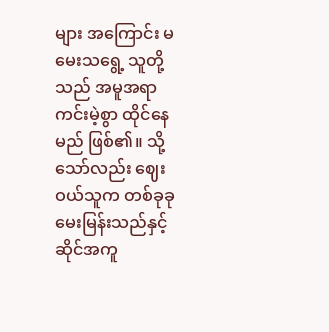များ အကြောင်း မမေးသရွေ့ သူတို့သည် အမူအရာ ကင်းမဲ့စွာ ထိုင်နေမည် ဖြစ်၏။ သို့သော်လည်း ဈေးဝယ်သူက တစ်ခုခု မေးမြန်းသည်နှင့် ဆိုင်အကူ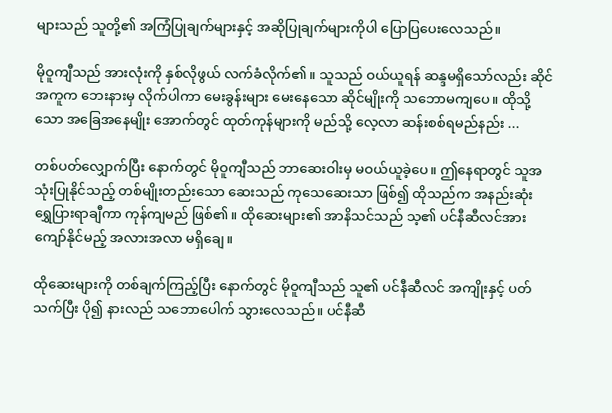များသည် သူတို့၏ အကြံပြုချက်များနှင့် အဆိုပြုချက်များကိုပါ ပြောပြပေးလေသည်။

မိုဝူကျီသည် အားလုံးကို နှစ်လိုဖွယ် လက်ခံလိုက်၏။ သူသည် ဝယ်ယူရန် ဆန္ဒမရှိသော်လည်း ဆိုင်အကူက ဘေးနားမှ လိုက်ပါကာ မေးခွန်းများ မေးနေသော ဆိုင်မျိုးကို သဘောမကျပေ။ ထိုသို့သော အခြေအနေမျိုး အောက်တွင် ထုတ်ကုန်များကို မည်သို့ လေ့လာ ဆန်းစစ်ရမည်နည်း ...

တစ်ပတ်လျှောက်ပြီး နောက်တွင် မိုဝူကျီသည် ဘာဆေးဝါးမှ မဝယ်ယူခဲ့ပေ။ ဤနေရာတွင် သူအသုံးပြုနိုင်သည့် တစ်မျိုးတည်းသော ဆေးသည် ကုသေဆေးသာ ဖြစ်၍ ထိုသည်က အနည်းဆုံး ရွှေပြားရာချီကာ ကုန်ကျမည် ဖြစ်၏။ ထိုဆေးများ၏ အာနိသင်သည် သ့၏ ပင်နီဆီလင်အား ကျော်နိုင်မည့် အလားအလာ မရှိချေ။

ထိုဆေးများကို တစ်ချက်ကြည့်ပြီး နောက်တွင် မိုဝူကျီသည် သူ၏ ပင်နီဆီလင် အကျိုးနှင့် ပတ်သက်ပြီး ပို၍ နားလည် သဘောပေါက် သွားလေသည်။ ပင်နီဆီ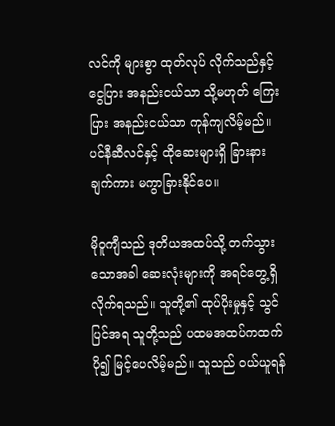လင်ကို များစွာ ထုတ်လုပ် လိုက်သည်နှင့် ငွေပြား အနည်းငယ်သာ သို့မဟုတ် ကြေးပြား အနည်းငယ်သာ ကုန်ကျလိမ့်မည်။ ပင်နီဆီလင်နှင့် ထိုဆေးများရှိ ခြားနားချက်ကား မကွာခြားနိုင်ပေ။

မိုဝူကျီသည် ဒုတိယအထပ်သို့ တက်သွားသောအခါ ဆေးလုံးများကို အရင်တွေ့ရှိ လိုက်ရသည်။ သူတို့၏ ထုပ်ပိုးမှုနှင့် သွင်ပြင်အရ သူတို့သည် ပထမအထပ်ကထက် ပို၍ မြင့်ပေလိမ့်မည်။ သူသည် ဝယ်ယူရန်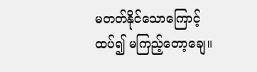မတတ်နိုင်သောကြောင့် ထပ်၍ မကြည့်တော့ချေ။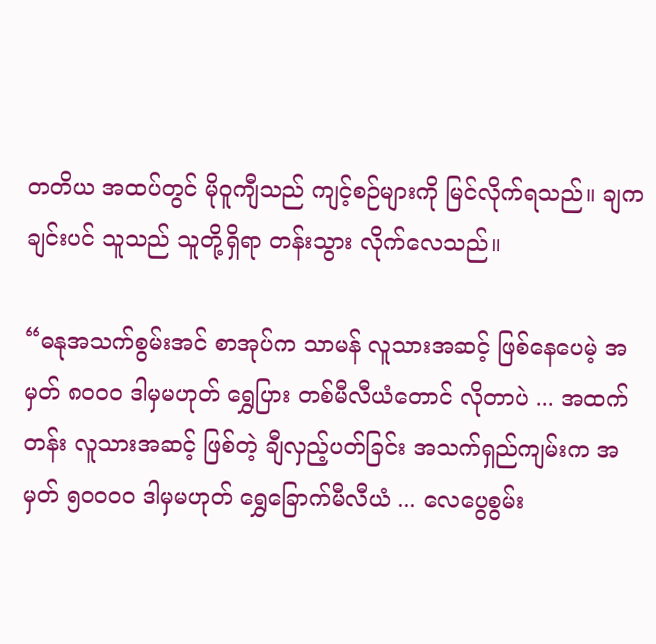တတိယ အထပ်တွင် မိုဝူကျီသည် ကျင့်စဉ်များကို မြင်လိုက်ရသည်။ ချကချင်းပင် သူသည် သူတို့ရှိရာ တန်းသွား လိုက်လေသည်။

“ဓနုအသက်စွမ်းအင် စာအုပ်က သာမန် လူသားအဆင့် ဖြစ်နေပေမဲ့ အမှတ် ၈၀၀၀ ဒါမှမဟုတ် ရွှေပြား တစ်မီလီယံတောင် လိုတာပဲ ... အထက်တန်း လူသားအဆင့် ဖြစ်တဲ့ ချီလှည့်ပတ်ခြင်း အသက်ရှည်ကျမ်းက အမှတ် ၅၀၀၀၀ ဒါမှမဟုတ် ရွှေခြောက်မီလီယံ ... လေပွေစွမ်း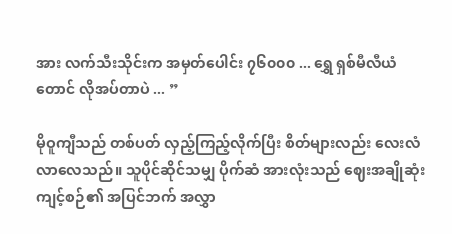အား လက်သီးသိုင်းက အမှတ်ပေါင်း ၇၆၀၀၀ ... ရွှေ ရှစ်မီလီယံတောင် လိုအပ်တာပဲ ... ”

မိုဝူကျီသည် တစ်ပတ် လှည့်ကြည့်လိုက်ပြီး စိတ်များလည်း လေးလံလာလေသည်။ သူပိုင်ဆိုင်သမျှ ပိုက်ဆံ အားလုံးသည် ဈေးအချိုဆုံး ကျင့်စဉ်၏ အပြင်ဘက် အလွှာ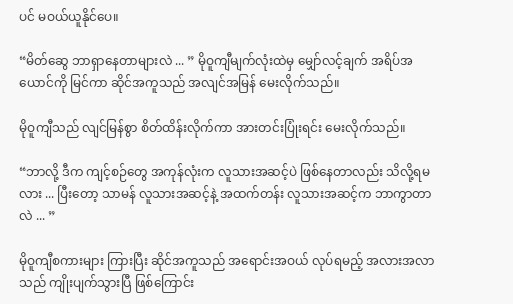ပင် မဝယ်ယူနိုင်ပေ။

“မိတ်ဆွေ ဘာရှာနေတာများလဲ ... ” မိုဝူကျီမျက်လုံးထဲမှ မျှော်လင့်ချက် အရိပ်အယောင်ကို မြင်ကာ ဆိုင်အကူသည် အလျင်အမြန် မေးလိုက်သည်။

မိုဝူကျီသည် လျင်မြန်စွာ စိတ်ထိန်းလိုက်ကာ အားတင်းပြုံးရင်း မေးလိုက်သည်။

“ဘာလို့ ဒီက ကျင့်စဉ်တွေ အကုန်လုံးက လူသားအဆင့်ပဲ ဖြစ်နေတာလည်း သိလို့ရမလား ... ပြီးတော့ သာမန် လူသားအဆင့်နဲ့ အထက်တန်း လူသားအဆင့်က ဘာကွာတာလဲ ... ”

မိုဝူကျီစကားများ ကြားပြီး ဆိုင်အကူသည် အရောင်းအဝယ် လုပ်ရမည့် အလားအလာသည် ကျိုးပျက်သွားပြီ ဖြစ်ကြောင်း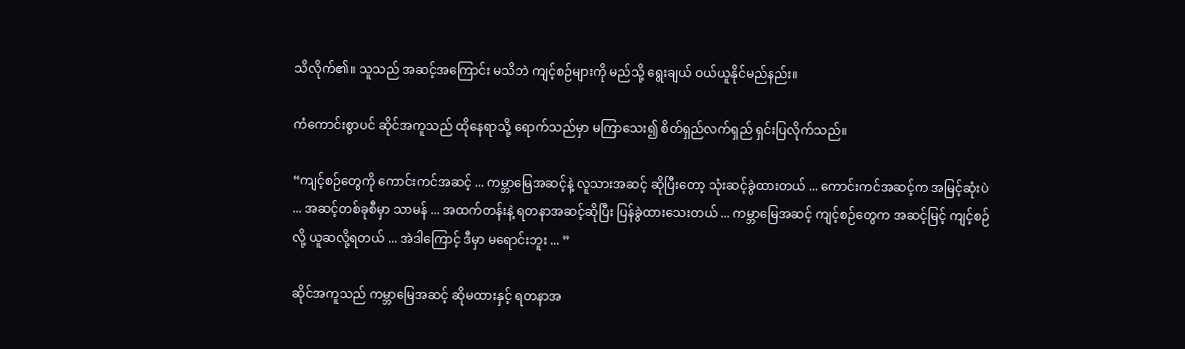သိလိုက်၏။ သူသည် အဆင့်အကြောင်း မသိဘဲ ကျင့်စဉ်များကို မည်သို့ ရွေးချယ် ဝယ်ယူနိုင်မည်နည်း။

ကံကောင်းစွာပင် ဆိုင်အကူသည် ထိုနေရာသို့ ရောက်သည်မှာ မကြာသေး၍ စိတ်ရှည်လက်ရှည် ရှင်းပြလိုက်သည်။

“ကျင့်စဉ်တွေကို ကောင်းကင်အဆင့် ... ကမ္ဘာမြေအဆင့်နဲ့ လူသားအဆင့် ဆိုပြီးတော့ သုံးဆင့်ခွဲထားတယ် ... ကောင်းကင်အဆင့်က အမြင့်ဆုံးပဲ ... အဆင့်တစ်ခုစီမှာ သာမန် ... အထက်တန်းနဲ့ ရတနာအဆင့်ဆိုပြီး ပြန်ခွဲထားသေးတယ် ... ကမ္ဘာမြေအဆင့် ကျင့်စဉ်တွေက အဆင့်မြင့် ကျင့်စဉ်လို့ ယူဆလို့ရတယ် ... အဲဒါကြောင့် ဒီမှာ မရောင်းဘူး ... ”

ဆိုင်အကူသည် ကမ္ဘာမြေအဆင့် ဆိုမထားနှင့် ရတနာအ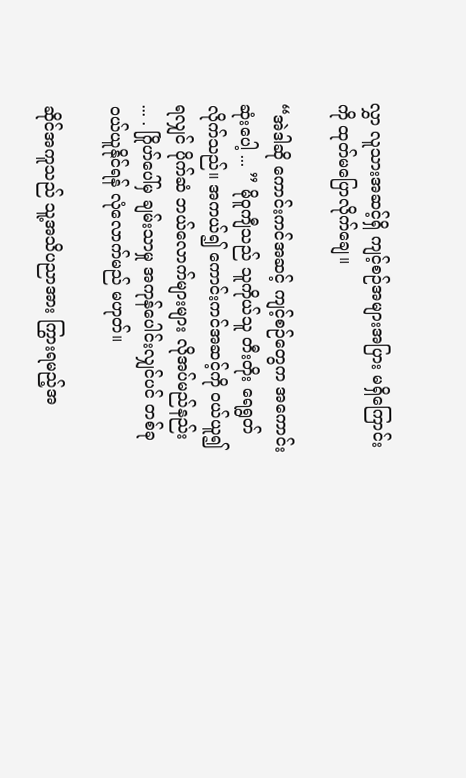လွှာ လူသားအဆင့်ရှိ ကျင့်စဉ်အများအပြား မရှိကြောင်းကို ထုတ်မပြောလိုက်ချေ။

“အဲဒါဆို ကောင်းကင်အဆင့် ကျင့်စဉ်တွေက အကောင်းဆုံးပေါ့ ... ” မိုဝူကျီသည် သူကိုယ်သူ တီးတိုး ရေရွတ်လိုက်သည်။ အကယ်၍ ကောင်းကင်အဆင့်ကို ဝယ်ယူ၍ ရလျှင် ပိုက်ဆံ ဘယ်လောက်များများ လိုအပ်မည်နည်း ... . ဂြိုဟ်ပေါ်မှ ချမ်းသာမှု အကုန်ပေါင်းလျှင်ပင် တစ်ခု ဝယ်ယူနိုင်ရန် လုံလောက်မည် မဟုတ်။

ဆိုင်အကူသည် သူ့အသိပညာအား ကြွားရမည့်အ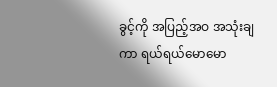ခွင့်ကို အပြည့်အဝ အသုံးချကာ ရယ်ရယ်မောမော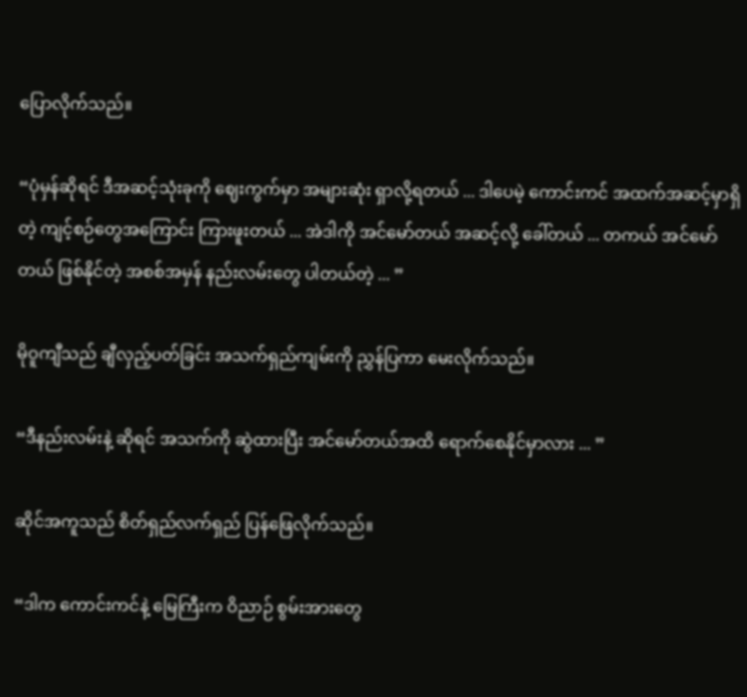ပြောလိုက်သည်။

“ပုံမှန်ဆိုရင် ဒီအဆင့်သုံးခုကို ဈေးကွက်မှာ အများဆုံး ရှာလို့ရတယ် ... ဒါပေမဲ့ ကောင်းကင် အထက်အဆင့်မှာရှိတဲ့ ကျင့်စဉ်တွေအကြောင်း ကြားဖူးတယ် ... အဲဒါကို အင်မော်တယ် အဆင့်လို့ ခေါ်တယ် ... တကယ် အင်မော်တယ် ဖြစ်နိုင်တဲ့ အစစ်အမှန် နည်းလမ်းတွေ ပါတယ်တဲ့ ... ”

မိုဝူကျီသည် ချီလှည့်ပတ်ခြင်း အသက်ရှည်ကျမ်းကို ညွှန်ပြကာ မေးလိုက်သည်။

“ဒီနည်းလမ်းနဲ့ ဆိုရင် အသက်ကို ဆွဲထားပြီး အင်မော်တယ်အထိ ရောက်စေနိုင်မှာလား ... ”

ဆိုင်အကူသည် စိတ်ရှည်လက်ရှည် ပြန်ဖြေလိုက်သည်။

“ဒါက ကောင်းကင်နဲ့ မြေကြီးက ဝိညာဉ် စွမ်းအားတွေ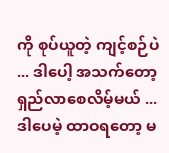ကို စုပ်ယူတဲ့ ကျင့်စဉ်ပဲ ... ဒါပေါ့ အသက်တော့ ရှည်လာစေလိမ့်မယ် ... ဒါပေမဲ့ ထာဝရတော့ မ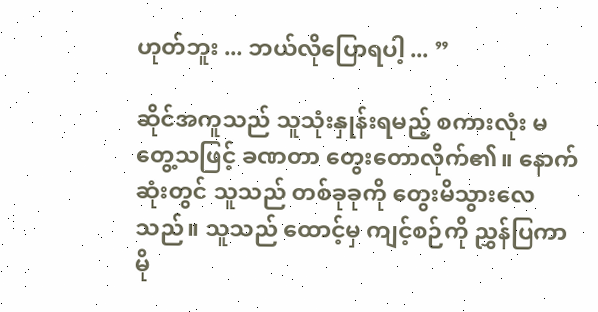ဟုတ်ဘူး ... ဘယ်လိုပြောရပါ့ ... ”

ဆိုင်အကူသည် သူသုံးနှုန်းရမည့် စကားလုံး မတွေ့သဖြင့် ခဏတာ တွေးတောလိုက်၏။ နောက်ဆုံးတွင် သူသည် တစ်ခုခုကို တွေးမိသွားလေသည်။ သူသည် ထောင့်မှ ကျင့်စဉ်ကို ညွှန်ပြကာ မို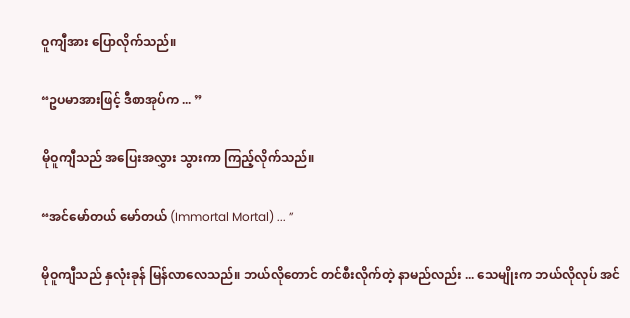ဝူကျီအား ပြောလိုက်သည်။

“ဥပမာအားဖြင့် ဒီစာအုပ်က ... ”

မိုဝူကျီသည် အပြေးအလွှား သွားကာ ကြည့်လိုက်သည်။

“အင်မော်တယ် မော်တယ် (Immortal Mortal) ... ”

မိုဝူကျီသည် နှလုံးခုန် မြန်လာလေသည်။ ဘယ်လိုတောင် တင်စီးလိုက်တဲ့ နာမည်လည်း ... သေမျိုးက ဘယ်လိုလုပ် အင်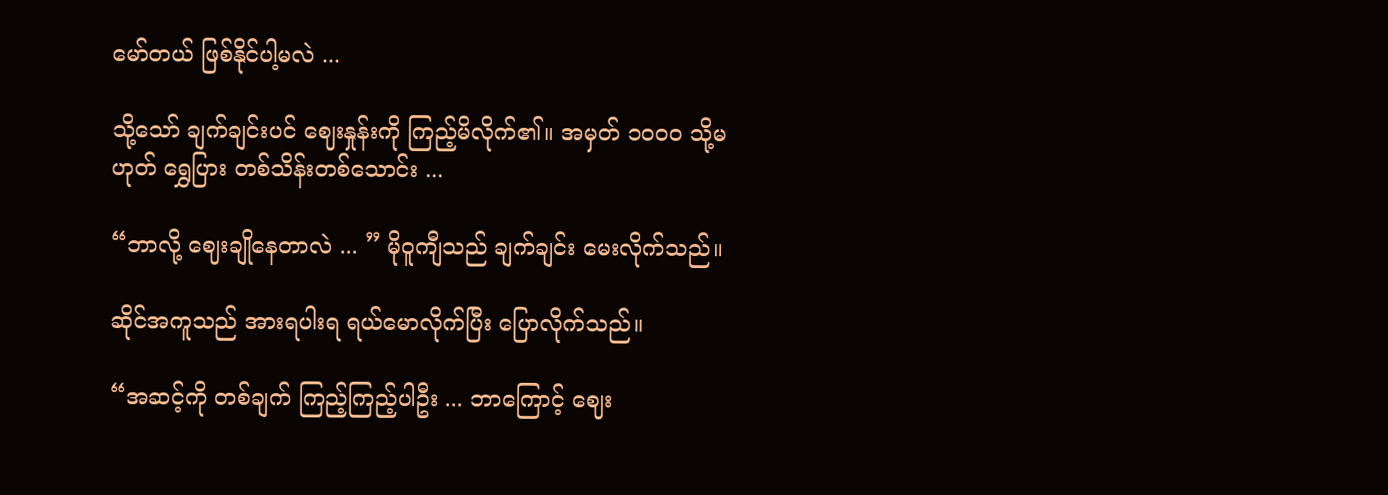မော်တယ် ဖြစ်နိုင်ပါ့မလဲ ...

သို့သော် ချက်ချင်းပင် ဈေးနှုန်းကို ကြည့်မိလိုက်၏။ အမှတ် ၁၀၀၀ သို့မဟုတ် ရွှေပြား တစ်သိန်းတစ်သောင်း ...

“ဘာလို့ ဈေးချိုနေတာလဲ ... ” မိုဝူကျီသည် ချက်ချင်း မေးလိုက်သည်။

ဆိုင်အကူသည် အားရပါးရ ရယ်မောလိုက်ပြီး ပြောလိုက်သည်။

“အဆင့်ကို တစ်ချက် ကြည့်ကြည့်ပါဦး ... ဘာကြောင့် ဈေး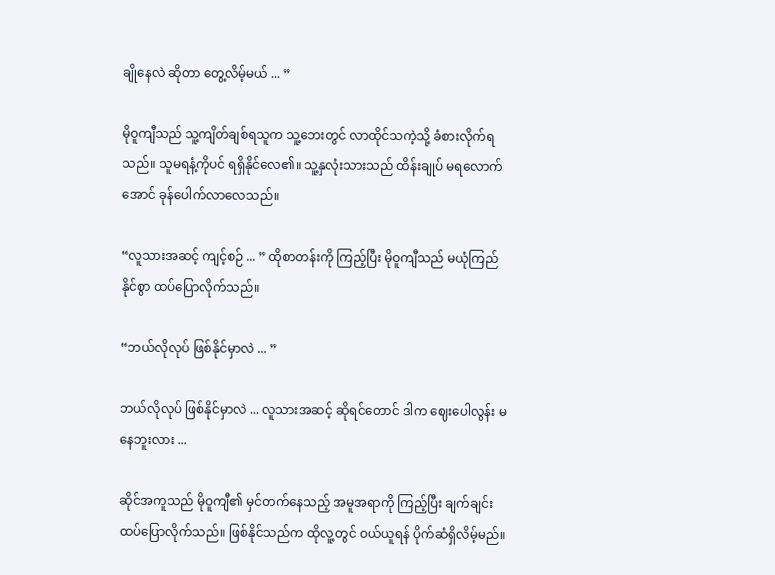ချိုနေလဲ ဆိုတာ တွေ့လိမ့်မယ် ... ”

မိုဝူကျီသည် သူ့ကျိတ်ချစ်ရသူက သူ့ဘေးတွင် လာထိုင်သကဲ့သို့ ခံစားလိုက်ရသည်။ သူမရနံ့ကိုပင် ရရှိနိုင်လေ၏။ သူ့နှလုံးသားသည် ထိန်းချုပ် မရလောက်အောင် ခုန်ပေါက်လာလေသည်။

“လူသားအဆင့် ကျင့်စဉ် ... ” ထိုစာတန်းကို ကြည့်ပြီး မိုဝူကျီသည် မယုံကြည်နိုင်စွာ ထပ်ပြောလိုက်သည်။

“ဘယ်လိုလုပ် ဖြစ်နိုင်မှာလဲ ... ”

ဘယ်လိုလုပ် ဖြစ်နိုင်မှာလဲ ... လူသားအဆင့် ဆိုရင်တောင် ဒါက ဈေးပေါလွန်း မနေဘူးလား ...

ဆိုင်အကူသည် မိုဝူကျီ၏ မှင်တက်နေသည့် အမူအရာကို ကြည့်ပြီး ချက်ချင်း ထပ်ပြောလိုက်သည်။ ဖြစ်နိုင်သည်က ထိုလူ့တွင် ဝယ်ယူရန် ပိုက်ဆံရှိလိမ့်မည်။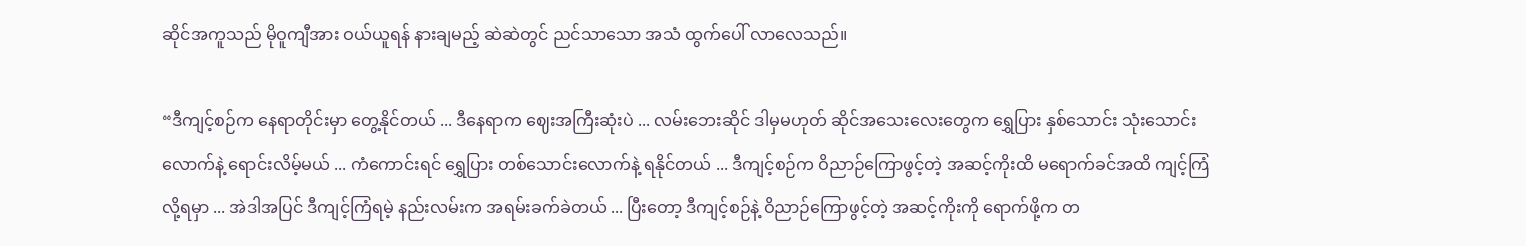ဆိုင်အကူသည် မိုဝူကျီအား ဝယ်ယူရန် နားချမည့် ဆဲဆဲတွင် ညင်သာသော အသံ ထွက်ပေါ် လာလေသည်။

“ဒီကျင့်စဉ်က နေရာတိုင်းမှာ တွေ့နိုင်တယ် ... ဒီနေရာက ဈေးအကြီးဆုံးပဲ ... လမ်းဘေးဆိုင် ဒါမှမဟုတ် ဆိုင်အသေးလေးတွေက ရွှေပြား နှစ်သောင်း သုံးသောင်းလောက်နဲ့ ရောင်းလိမ့်မယ် ... ကံကောင်းရင် ရွှေပြား တစ်သောင်းလောက်နဲ့ ရနိုင်တယ် ... ဒီကျင့်စဉ်က ဝိညာဉ်ကြောဖွင့်တဲ့ အဆင့်ကိုးထိ မရောက်ခင်အထိ ကျင့်ကြံလို့ရမှာ ... အဲဒါအပြင် ဒီကျင့်ကြံရမဲ့ နည်းလမ်းက အရမ်းခက်ခဲတယ် ... ပြီးတော့ ဒီကျင့်စဉ်နဲ့ ဝိညာဉ်ကြောဖွင့်တဲ့ အဆင့်ကိုးကို ရောက်ဖို့က တ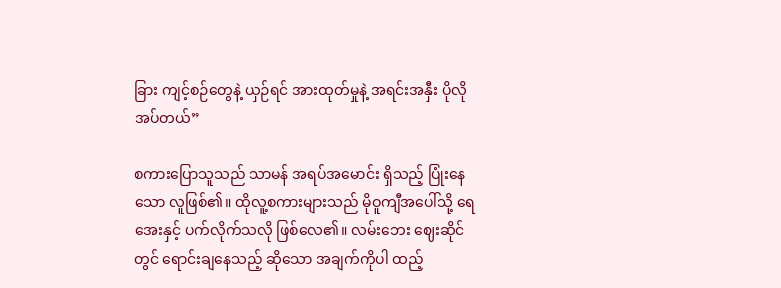ခြား ကျင့်စဉ်တွေနဲ့ ယှဉ်ရင် အားထုတ်မှုနဲ့ အရင်းအနှီး ပိုလိုအပ်တယ်”

စကားပြောသူသည် သာမန် အရပ်အမောင်း ရှိသည့် ပြုံးနေသော လူဖြစ်၏။ ထိုလူ့စကားများသည် မိုဝူကျီအပေါ်သို့ ရေအေးနှင့် ပက်လိုက်သလို ဖြစ်လေ၏။ လမ်းဘေး ဈေးဆိုင်တွင် ရောင်းချနေသည့် ဆိုသော အချက်ကိုပါ ထည့်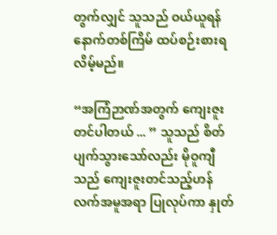တွက်လျှင် သူသည် ဝယ်ယူရန် နောက်တစ်ကြိမ် ထပ်စဉ်းစားရလိမ့်မည်။

“အကြံဉာဏ်အတွက် ကျေးဇူးတင်ပါတယ် ... ” သူသည် စိတ်ပျက်သွားသော်လည်း မိုဝူကျီသည် ကျေးဇူးတင်သည့်ဟန် လက်အမူအရာ ပြုလုပ်ကာ နှုတ်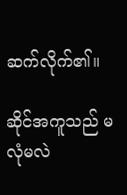ဆက်လိုက်၏။

ဆိုင်အကူသည် မလုံမလဲ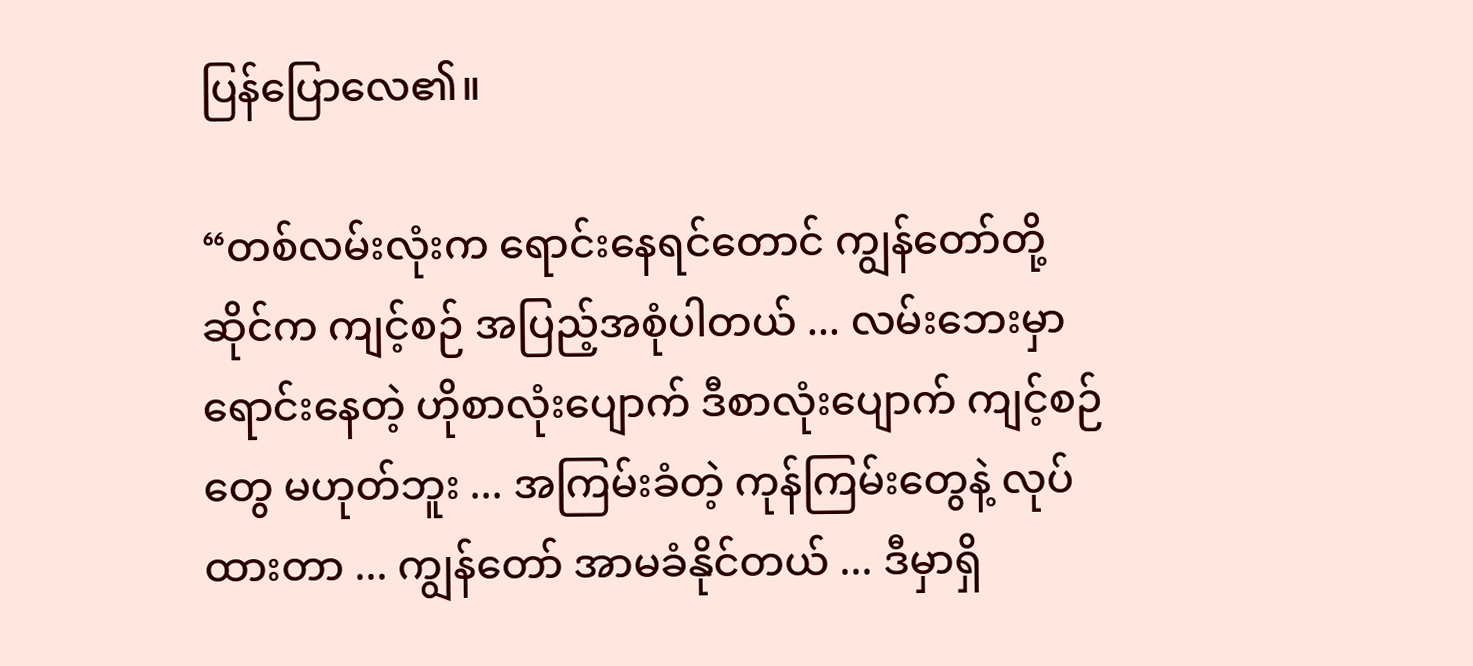ပြန်ပြောလေ၏။

“တစ်လမ်းလုံးက ရောင်းနေရင်တောင် ကျွန်တော်တို့ ဆိုင်က ကျင့်စဉ် အပြည့်အစုံပါတယ် ... လမ်းဘေးမှာ ရောင်းနေတဲ့ ဟိုစာလုံးပျောက် ဒီစာလုံးပျောက် ကျင့်စဉ်တွေ မဟုတ်ဘူး ... အကြမ်းခံတဲ့ ကုန်ကြမ်းတွေနဲ့ လုပ်ထားတာ ... ကျွန်တော် အာမခံနိုင်တယ် ... ဒီမှာရှိ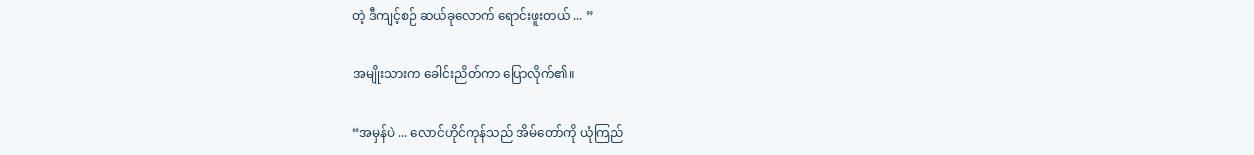တဲ့ ဒီကျင့်စဉ် ဆယ်ခုလောက် ရောင်းဖူးတယ် ... ”

အမျိုးသားက ခေါင်းညိတ်ကာ ပြောလိုက်၏။

“အမှန်ပဲ ... လောင်ဟိုင်ကုန်သည် အိမ်တော်ကို ယုံကြည်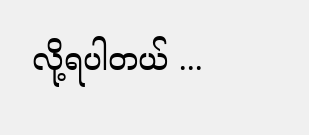လို့ရပါတယ် ...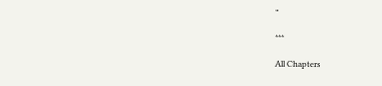”

***

All Chapters